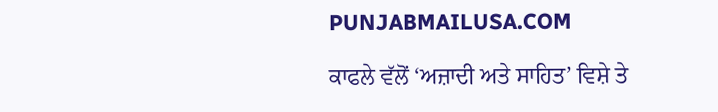PUNJABMAILUSA.COM

ਕਾਫਲੇ ਵੱਲੋਂ ‘ਅਜ਼ਾਦੀ ਅਤੇ ਸਾਹਿਤ’ ਵਿਸ਼ੇ ਤੇ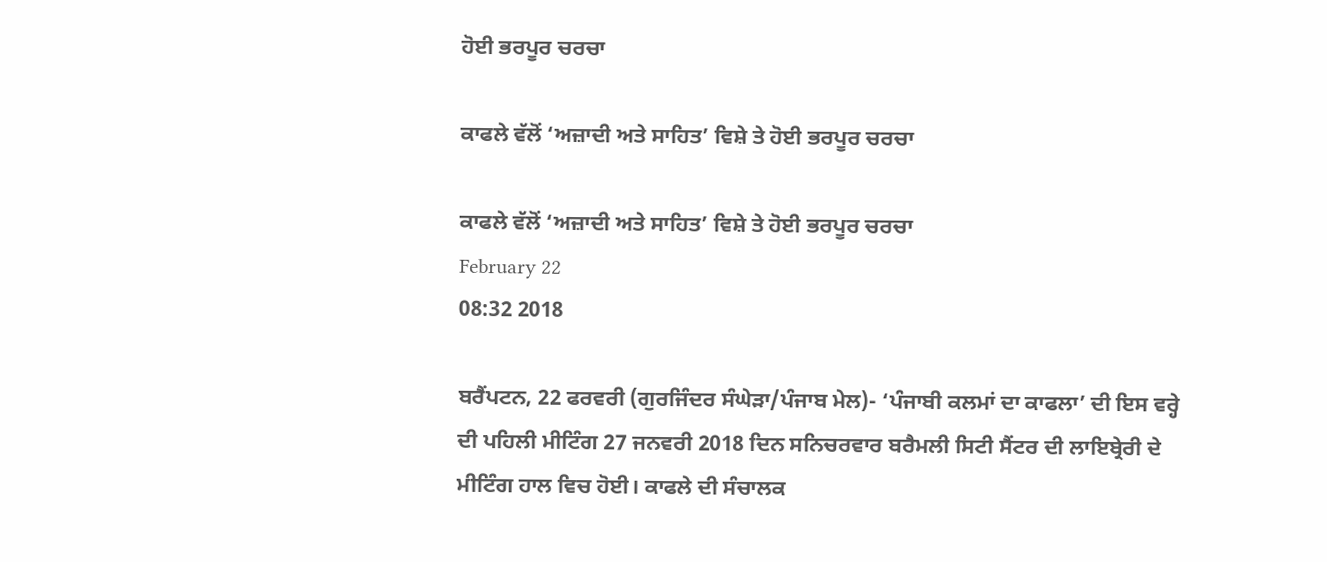ਹੋਈ ਭਰਪੂਰ ਚਰਚਾ

ਕਾਫਲੇ ਵੱਲੋਂ ‘ਅਜ਼ਾਦੀ ਅਤੇ ਸਾਹਿਤ’ ਵਿਸ਼ੇ ਤੇ ਹੋਈ ਭਰਪੂਰ ਚਰਚਾ

ਕਾਫਲੇ ਵੱਲੋਂ ‘ਅਜ਼ਾਦੀ ਅਤੇ ਸਾਹਿਤ’ ਵਿਸ਼ੇ ਤੇ ਹੋਈ ਭਰਪੂਰ ਚਰਚਾ
February 22
08:32 2018

ਬਰੈਂਪਟਨ, 22 ਫਰਵਰੀ (ਗੁਰਜਿੰਦਰ ਸੰਘੇੜਾ/ਪੰਜਾਬ ਮੇਲ)- ‘ਪੰਜਾਬੀ ਕਲਮਾਂ ਦਾ ਕਾਫਲਾ’ ਦੀ ਇਸ ਵਰ੍ਹੇ ਦੀ ਪਹਿਲੀ ਮੀਟਿੰਗ 27 ਜਨਵਰੀ 2018 ਦਿਨ ਸਨਿਚਰਵਾਰ ਬਰੈਮਲੀ ਸਿਟੀ ਸੈਂਟਰ ਦੀ ਲਾਇਬ੍ਰੇਰੀ ਦੇ ਮੀਟਿੰਗ ਹਾਲ ਵਿਚ ਹੋਈ। ਕਾਫਲੇ ਦੀ ਸੰਚਾਲਕ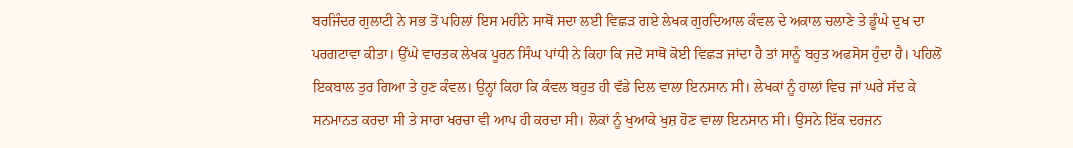ਬਰਜਿੰਦਰ ਗੁਲਾਟੀ ਨੇ ਸਭ ਤੋਂ ਪਹਿਲਾਂ ਇਸ ਮਹੀਨੇ ਸਾਥੋਂ ਸਦਾ ਲਈ ਵਿਛੜ ਗਏ ਲੇਖਕ ਗੁਰਦਿਆਲ ਕੰਵਲ ਦੇ ਅਕਾਲ ਚਲਾਣੇ ਤੇ ਡੂੰਘੇ ਦੁਖ ਦਾ ਪਰਗਟਾਵਾ ਕੀਤਾ। ਉੱਘੇ ਵਾਰਤਕ ਲੇਖਕ ਪੂਰਨ ਸਿੰਘ ਪਾਂਧੀ ਨੇ ਕਿਹਾ ਕਿ ਜਦੋਂ ਸਾਥੋਂ ਕੋਈ ਵਿਛੜ ਜਾਂਦਾ ਹੈ ਤਾਂ ਸਾਨੂੰ ਬਹੁਤ ਅਫਸੋਸ ਹੁੰਦਾ ਹੈ। ਪਹਿਲੋਂ ਇਕਬਾਲ ਤੁਰ ਗਿਆ ਤੇ ਹੁਣ ਕੰਵਲ। ਉਨ੍ਹਾਂ ਕਿਹਾ ਕਿ ਕੰਵਲ ਬਹੁਤ ਹੀ ਵੱਡੇ ਦਿਲ ਵਾਲਾ ਇਨਸਾਨ ਸੀ। ਲੇਖਕਾਂ ਨੂੰ ਹਾਲਾਂ ਵਿਚ ਜਾਂ ਘਰੇ ਸੱਦ ਕੇ ਸਨਮਾਨਤ ਕਰਦਾ ਸੀ ਤੇ ਸਾਰਾ ਖਰਚਾ ਵੀ ਆਪ ਹੀ ਕਰਦਾ ਸੀ। ਲੋਕਾਂ ਨੂੰ ਖੁਆਕੇ ਖੁਸ਼ ਹੋਣ ਵਾਲਾ ਇਨਸਾਨ ਸੀ। ਉਸਨੇ ਇੱਕ ਦਰਜਨ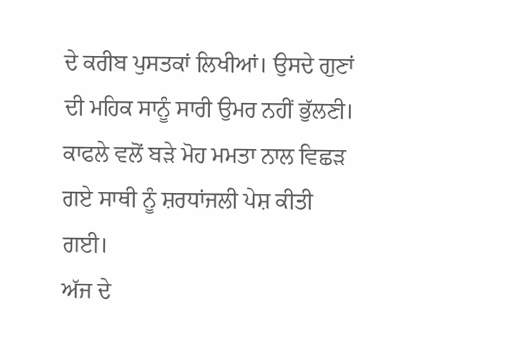ਦੇ ਕਰੀਬ ਪੁਸਤਕਾਂ ਲਿਖੀਆਂ। ਉਸਦੇ ਗੁਣਾਂ ਦੀ ਮਹਿਕ ਸਾਨੂੰ ਸਾਰੀ ਉਮਰ ਨਹੀਂ ਭੁੱਲਣੀ। ਕਾਫਲੇ ਵਲੋਂ ਬੜੇ ਮੋਹ ਮਮਤਾ ਨਾਲ ਵਿਛੜ ਗਏ ਸਾਥੀ ਨੂੰ ਸ਼ਰਧਾਂਜਲੀ ਪੇਸ਼ ਕੀਤੀ ਗਈ।
ਅੱਜ ਦੇ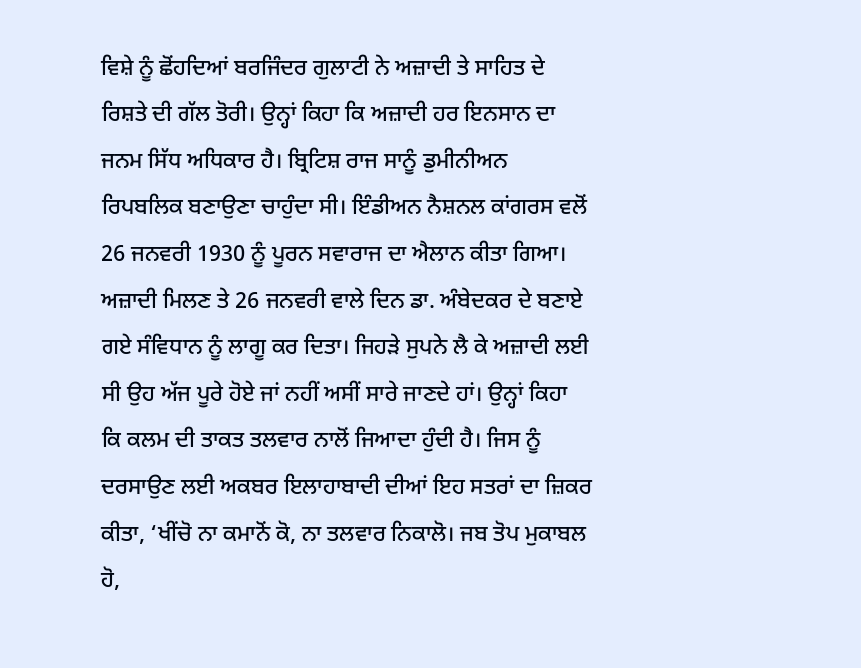ਵਿਸ਼ੇ ਨੂੰ ਛੋਂਹਦਿਆਂ ਬਰਜਿੰਦਰ ਗੁਲਾਟੀ ਨੇ ਅਜ਼ਾਦੀ ਤੇ ਸਾਹਿਤ ਦੇ ਰਿਸ਼ਤੇ ਦੀ ਗੱਲ ਤੋਰੀ। ਉਨ੍ਹਾਂ ਕਿਹਾ ਕਿ ਅਜ਼ਾਦੀ ਹਰ ਇਨਸਾਨ ਦਾ ਜਨਮ ਸਿੱਧ ਅਧਿਕਾਰ ਹੈ। ਬ੍ਰਿਟਿਸ਼ ਰਾਜ ਸਾਨੂੰ ਡੁਮੀਨੀਅਨ ਰਿਪਬਲਿਕ ਬਣਾਉਣਾ ਚਾਹੁੰਦਾ ਸੀ। ਇੰਡੀਅਨ ਨੈਸ਼ਨਲ ਕਾਂਗਰਸ ਵਲੋਂ 26 ਜਨਵਰੀ 1930 ਨੂੰ ਪੂਰਨ ਸਵਾਰਾਜ ਦਾ ਐਲਾਨ ਕੀਤਾ ਗਿਆ। ਅਜ਼ਾਦੀ ਮਿਲਣ ਤੇ 26 ਜਨਵਰੀ ਵਾਲੇ ਦਿਨ ਡਾ. ਅੰਬੇਦਕਰ ਦੇ ਬਣਾਏ ਗਏ ਸੰਵਿਧਾਨ ਨੂੰ ਲਾਗੂ ਕਰ ਦਿਤਾ। ਜਿਹੜੇ ਸੁਪਨੇ ਲੈ ਕੇ ਅਜ਼ਾਦੀ ਲਈ ਸੀ ਉਹ ਅੱਜ ਪੂਰੇ ਹੋਏ ਜਾਂ ਨਹੀਂ ਅਸੀਂ ਸਾਰੇ ਜਾਣਦੇ ਹਾਂ। ਉਨ੍ਹਾਂ ਕਿਹਾ ਕਿ ਕਲਮ ਦੀ ਤਾਕਤ ਤਲਵਾਰ ਨਾਲੋਂ ਜਿਆਦਾ ਹੁੰਦੀ ਹੈ। ਜਿਸ ਨੂੰ ਦਰਸਾਉਣ ਲਈ ਅਕਬਰ ਇਲਾਹਾਬਾਦੀ ਦੀਆਂ ਇਹ ਸਤਰਾਂ ਦਾ ਜ਼ਿਕਰ ਕੀਤਾ, ‘ਖੀਂਚੋ ਨਾ ਕਮਾਨੋਂ ਕੋ, ਨਾ ਤਲਵਾਰ ਨਿਕਾਲੋ। ਜਬ ਤੋਪ ਮੁਕਾਬਲ ਹੋ,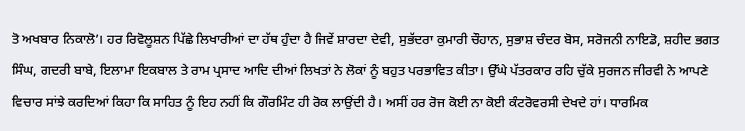ਤੋ ਅਖਬਾਰ ਨਿਕਾਲੋ’। ਹਰ ਰਿਵੋਲੂਸ਼ਨ ਪਿੱਛੇ ਲਿਖਾਰੀਆਂ ਦਾ ਹੱਥ ਹੁੰਦਾ ਹੈ ਜਿਵੇਂ ਸ਼ਾਰਦਾ ਦੇਵੀ, ਸੁਭੱਦਰਾ ਕੁਮਾਰੀ ਚੌਹਾਨ, ਸੁਭਾਸ਼ ਚੰਦਰ ਬੋਸ, ਸਰੋਜਨੀ ਨਾਇਡੋ, ਸ਼ਹੀਦ ਭਗਤ ਸਿੰਘ, ਗਦਰੀ ਬਾਬੇ, ਇਲਾਮਾ ਇਕਬਾਲ ਤੇ ਰਾਮ ਪ੍ਰਸਾਦ ਆਦਿ ਦੀਆਂ ਲਿਖਤਾਂ ਨੇ ਲੋਕਾਂ ਨੂੰ ਬਹੁਤ ਪਰਭਾਵਿਤ ਕੀਤਾ। ਉੱਘੇ ਪੱਤਰਕਾਰ ਰਹਿ ਚੁੱਕੇ ਸੁਰਜਨ ਜੀਰਵੀ ਨੇ ਆਪਣੇ ਵਿਚਾਰ ਸਾਂਝੇ ਕਰਦਿਆਂ ਕਿਹਾ ਕਿ ਸਾਹਿਤ ਨੂੰ ਇਹ ਨਹੀਂ ਕਿ ਗੌਰਮਿੰਟ ਹੀ ਰੋਕ ਲਾਉਂਦੀ ਹੈ। ਅਸੀਂ ਹਰ ਰੋਜ ਕੋਈ ਨਾ ਕੋਈ ਕੰਟਰੋਵਰਸੀ ਦੇਖਦੇ ਹਾਂ। ਧਾਰਮਿਕ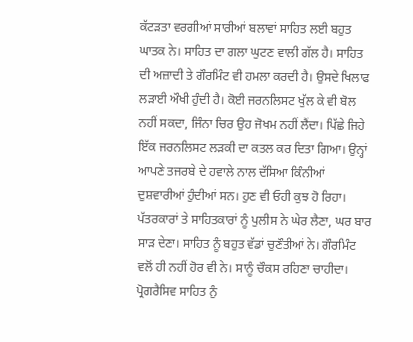ਕੱਟੜਤਾ ਵਰਗੀਆਂ ਸਾਰੀਆਂ ਬਲਾਵਾਂ ਸਾਹਿਤ ਲਈ ਬਹੁਤ ਘਾਤਕ ਨੇ। ਸਾਹਿਤ ਦਾ ਗਲਾ ਘੁਟਣ ਵਾਲੀ ਗੱਲ ਹੈ। ਸਾਹਿਤ ਦੀ ਅਜ਼ਾਦੀ ਤੇ ਗੌਰਮਿੰਟ ਵੀ ਹਮਲਾ ਕਰਦੀ ਹੈ। ਉਸਦੇ ਖਿਲਾਫ ਲੜਾਈ ਔਖੀ ਹੁੰਦੀ ਹੈ। ਕੋਈ ਜਰਨਲਿਸਟ ਖੁੱਲ ਕੇ ਵੀ ਬੋਲ ਨਹੀਂ ਸਕਦਾ, ਜਿੰਨਾ ਚਿਰ ਉਹ ਜੋਖਮ ਨਹੀਂ ਲੈਂਦਾ। ਪਿੱਛੇ ਜਿਹੇ ਇੱਕ ਜਰਨਲਿਸਟ ਲੜਕੀ ਦਾ ਕਤਲ ਕਰ ਦਿਤਾ ਗਿਆ। ਉਨ੍ਹਾਂ ਆਪਣੇ ਤਜਰਬੇ ਦੇ ਹਵਾਲੇ ਨਾਲ ਦੱਸਿਆ ਕਿੰਨੀਆਂ ਦੁਸ਼ਵਾਰੀਆਂ ਹੁੰਦੀਆਂ ਸਨ। ਹੁਣ ਵੀ ਓਹੀ ਕੁਝ ਹੋ ਰਿਹਾ। ਪੱਤਰਕਾਰਾਂ ਤੇ ਸਾਹਿਤਕਾਰਾਂ ਨੂੰ ਪੁਲੀਸ ਨੇ ਘੇਰ ਲੈਣਾ, ਘਰ ਬਾਰ ਸਾੜ ਦੇਣਾ। ਸਾਹਿਤ ਨੂੰ ਬਹੁਤ ਵੱਡਾਂ ਚੁਣੌਤੀਆਂ ਨੇ। ਗੌਰਮਿੰਟ ਵਲੋਂ ਹੀ ਨਹੀਂ ਹੋਰ ਵੀ ਨੇ। ਸਾਨੂੰ ਚੌਕਸ ਰਹਿਣਾ ਚਾਹੀਦਾ। ਪ੍ਰੋਗਰੈਸਿਵ ਸਾਹਿਤ ਨੁੰ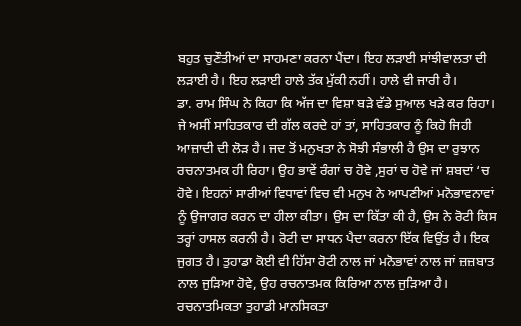ਬਹੁਤ ਚੁਣੌਤੀਆਂ ਦਾ ਸਾਹਮਣਾ ਕਰਨਾ ਪੈਂਦਾ। ਇਹ ਲੜਾਈ ਸਾਂਝੀਵਾਲਤਾ ਦੀ ਲੜਾਈ ਹੈ। ਇਹ ਲੜਾਈ ਹਾਲੇ ਤੱਕ ਮੁੱਕੀ ਨਹੀਂ। ਹਾਲੇ ਵੀ ਜਾਰੀ ਹੈ।
ਡਾ. ਰਾਮ ਸਿੰਘ ਨੇ ਕਿਹਾ ਕਿ ਅੱਜ ਦਾ ਵਿਸ਼ਾ ਬੜੇ ਵੱਡੇ ਸੁਆਲ ਖੜੇ ਕਰ ਰਿਹਾ। ਜੇ ਅਸੀਂ ਸਾਹਿਤਕਾਰ ਦੀ ਗੱਲ ਕਰਦੇ ਹਾਂ ਤਾਂ, ਸਾਹਿਤਕਾਰ ਨੂੰ ਕਿਹੋ ਜਿਹੀ ਆਜ਼ਾਦੀ ਦੀ ਲੋੜ ਹੈ। ਜਦ ਤੋਂ ਮਨੁਖਤਾ ਨੇ ਸੋਝੀ ਸੰਭਾਲੀ ਹੈ ਉਸ ਦਾ ਰੁਝਾਨ ਰਚਨਾਤਮਕ ਹੀ ਰਿਹਾ। ਉਹ ਭਾਵੇਂ ਰੰਗਾਂ ਚ ਹੋਵੇ ,ਸੁਰਾਂ ਚ ਹੋਵੇ ਜਾਂ ਸ਼ਬਦਾਂ ‘ਚ ਹੋਵੇ। ਇਹਨਾਂ ਸਾਰੀਆਂ ਵਿਧਾਵਾਂ ਵਿਚ ਵੀ ਮਨੁਖ ਨੇ ਆਪਣੀਆਂ ਮਨੋਭਾਵਨਾਵਾਂ ਨੂੰ ਉਜਾਗਰ ਕਰਨ ਦਾ ਹੀਲਾ ਕੀਤਾ। ਉਸ ਦਾ ਕਿੱਤਾ ਕੀ ਹੈ, ਉਸ ਨੇ ਰੋਟੀ ਕਿਸ ਤਰ੍ਹਾਂ ਹਾਸਲ ਕਰਨੀ ਹੈ। ਰੋਟੀ ਦਾ ਸਾਧਨ ਪੈਦਾ ਕਰਨਾ ਇੱਕ ਵਿਉਂਤ ਹੈ। ਇਕ ਜੁਗਤ ਹੈ। ਤੁਹਾਡਾ ਕੋਈ ਵੀ ਹਿੱਸਾ ਰੋਟੀ ਨਾਲ ਜਾਂ ਮਨੋਭਾਵਾਂ ਨਾਲ ਜਾਂ ਜ਼ਜ਼ਬਾਤ ਨਾਲ ਜੁੜਿਆ ਹੋਵੇ, ਉਹ ਰਚਨਾਤਮਕ ਕਿਰਿਆ ਨਾਲ ਜੁੜਿਆ ਹੈ। ਰਚਨਾਤਮਿਕਤਾ ਤੁਹਾਡੀ ਮਾਨਸਿਕਤਾ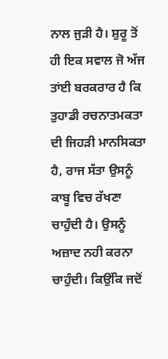ਨਾਲ ਜੁੜੀ ਹੈ। ਸ਼ੁਰੂ ਤੋਂ ਹੀ ਇਕ ਸਵਾਲ ਜੋ ਅੱਜ ਤਾਂਈ ਬਰਕਰਾਰ ਹੈ ਕਿ ਤੁਹਾਡੀ ਰਚਨਾਤਮਕਤਾ ਦੀ ਜਿਹੜੀ ਮਾਨਸਿਕਤਾ ਹੈ, ਰਾਜ ਸੱਤਾ ਉਸਨੂੰ ਕਾਬੂ ਵਿਚ ਰੱਖਣਾ ਚਾਹੁੰਦੀ ਹੈ। ਉਸਨੂੰ ਅਜ਼ਾਦ ਨਹੀ ਕਰਨਾ ਚਾਹੁੰਦੀ। ਕਿਉਂਕਿ ਜਦੋਂ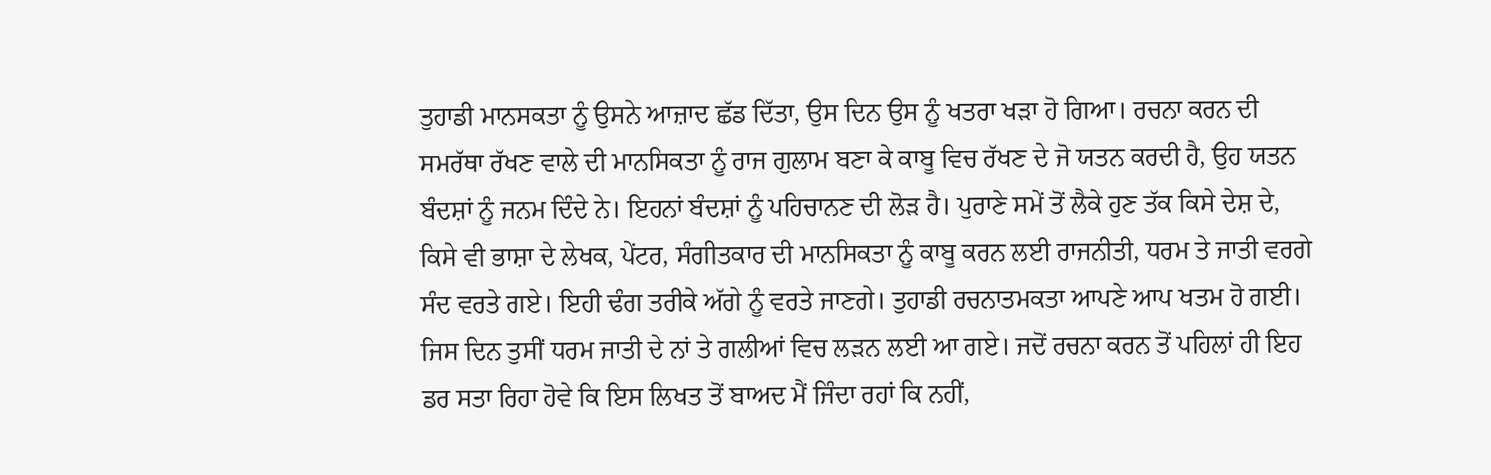ਤੁਹਾਡੀ ਮਾਨਸਕਤਾ ਨੂੰ ਉਸਨੇ ਆਜ਼ਾਦ ਛੱਡ ਦਿੱਤਾ, ਉਸ ਦਿਨ ਉਸ ਨੂੰ ਖਤਰਾ ਖੜਾ ਹੋ ਗਿਆ। ਰਚਨਾ ਕਰਨ ਦੀ ਸਮਰੱਥਾ ਰੱਖਣ ਵਾਲੇ ਦੀ ਮਾਨਸਿਕਤਾ ਨੂੰ ਰਾਜ ਗੁਲਾਮ ਬਣਾ ਕੇ ਕਾਬੂ ਵਿਚ ਰੱਖਣ ਦੇ ਜੋ ਯਤਨ ਕਰਦੀ ਹੈ, ਉਹ ਯਤਨ ਬੰਦਸ਼ਾਂ ਨੂੰ ਜਨਮ ਦਿੰਦੇ ਨੇ। ਇਹਨਾਂ ਬੰਦਸ਼ਾਂ ਨੂੰ ਪਹਿਚਾਨਣ ਦੀ ਲੋੜ ਹੈ। ਪੁਰਾਣੇ ਸਮੇਂ ਤੋਂ ਲੈਕੇ ਹੁਣ ਤੱਕ ਕਿਸੇ ਦੇਸ਼ ਦੇ, ਕਿਸੇ ਵੀ ਭਾਸ਼ਾ ਦੇ ਲੇਖਕ, ਪੇਂਟਰ, ਸੰਗੀਤਕਾਰ ਦੀ ਮਾਨਸਿਕਤਾ ਨੂੰ ਕਾਬੂ ਕਰਨ ਲਈ ਰਾਜਨੀਤੀ, ਧਰਮ ਤੇ ਜਾਤੀ ਵਰਗੇ ਸੰਦ ਵਰਤੇ ਗਏ। ਇਹੀ ਢੰਗ ਤਰੀਕੇ ਅੱਗੇ ਨੂੰ ਵਰਤੇ ਜਾਣਗੇ। ਤੁਹਾਡੀ ਰਚਨਾਤਮਕਤਾ ਆਪਣੇ ਆਪ ਖਤਮ ਹੋ ਗਈ। ਜਿਸ ਦਿਨ ਤੁਸੀਂ ਧਰਮ ਜਾਤੀ ਦੇ ਨਾਂ ਤੇ ਗਲੀਆਂ ਵਿਚ ਲੜਨ ਲਈ ਆ ਗਏ। ਜਦੋਂ ਰਚਨਾ ਕਰਨ ਤੋਂ ਪਹਿਲਾਂ ਹੀ ਇਹ ਡਰ ਸਤਾ ਰਿਹਾ ਹੋਵੇ ਕਿ ਇਸ ਲਿਖਤ ਤੋਂ ਬਾਅਦ ਮੈਂ ਜਿੰਦਾ ਰਹਾਂ ਕਿ ਨਹੀਂ,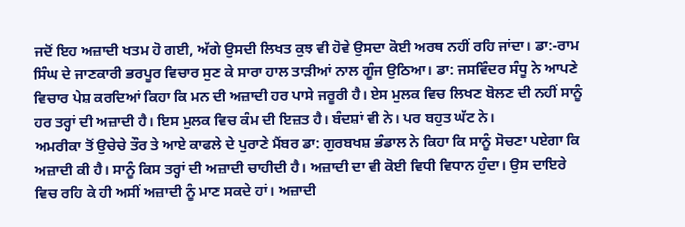ਜਦੋਂ ਇਹ ਅਜ਼ਾਦੀ ਖਤਮ ਹੋ ਗਈ, ਅੱਗੇ ਉਸਦੀ ਲਿਖਤ ਕੁਝ ਵੀ ਹੋਵੇ ਉਸਦਾ ਕੋਈ ਅਰਥ ਨਹੀਂ ਰਹਿ ਜਾਂਦਾ। ਡਾ:-ਰਾਮ ਸਿੰਘ ਦੇ ਜਾਣਕਾਰੀ ਭਰਪੂਰ ਵਿਚਾਰ ਸੁਣ ਕੇ ਸਾਰਾ ਹਾਲ ਤਾੜੀਆਂ ਨਾਲ ਗੂੰਜ ਉਠਿਆ। ਡਾ: ਜਸਵਿੰਦਰ ਸੰਧੂ ਨੇ ਆਪਣੇ ਵਿਚਾਰ ਪੇਸ਼ ਕਰਦਿਆਂ ਕਿਹਾ ਕਿ ਮਨ ਦੀ ਅਜ਼ਾਦੀ ਹਰ ਪਾਸੇ ਜਰੂਰੀ ਹੈ। ਏਸ ਮੁਲਕ ਵਿਚ ਲਿਖਣ ਬੋਲਣ ਦੀ ਨਹੀਂ ਸਾਨੂੰ ਹਰ ਤਰ੍ਹਾਂ ਦੀ ਅਜ਼ਾਦੀ ਹੈ। ਇਸ ਮੁਲਕ ਵਿਚ ਕੰਮ ਦੀ ਇਜ਼ਤ ਹੈ। ਬੰਦਸ਼ਾਂ ਵੀ ਨੇ। ਪਰ ਬਹੁਤ ਘੱਟ ਨੇ।
ਅਮਰੀਕਾ ਤੋਂ ਉਚੇਚੇ ਤੌਰ ਤੇ ਆਏ ਕਾਫਲੇ ਦੇ ਪੁਰਾਣੇ ਮੈਂਬਰ ਡਾ: ਗੁਰਬਖਸ਼ ਭੰਡਾਲ ਨੇ ਕਿਹਾ ਕਿ ਸਾਨੂੰ ਸੋਚਣਾ ਪਏਗਾ ਕਿ ਅਜ਼ਾਦੀ ਕੀ ਹੈ। ਸਾਨੂੰ ਕਿਸ ਤਰ੍ਹਾਂ ਦੀ ਅਜ਼ਾਦੀ ਚਾਹੀਦੀ ਹੈ। ਅਜ਼ਾਦੀ ਦਾ ਵੀ ਕੋਈ ਵਿਧੀ ਵਿਧਾਨ ਹੁੰਦਾ। ਉਸ ਦਾਇਰੇ ਵਿਚ ਰਹਿ ਕੇ ਹੀ ਅਸੀਂ ਅਜ਼ਾਦੀ ਨੂੰ ਮਾਣ ਸਕਦੇ ਹਾਂ। ਅਜ਼ਾਦੀ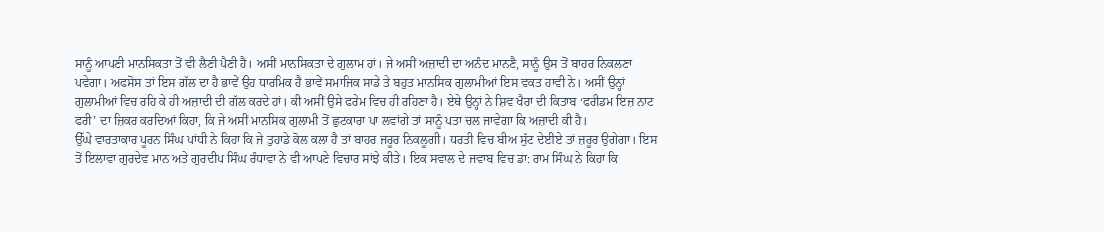ਸਾਨੂੰ ਆਪਣੀ ਮਾਨਸਿਕਤਾ ਤੋਂ ਵੀ ਲੈਣੀ ਪੈਣੀ ਹੈ। ਅਸੀਂ ਮਾਨਸਿਕਤਾ ਦੇ ਗੁਲਾਮ ਹਾਂ। ਜੇ ਅਸੀਂ ਅਜ਼ਾਦੀ ਦਾ ਅਨੰਦ ਮਾਨਣੈ, ਸਾਨੂੰ ਉਸ ਤੋਂ ਬਾਹਰ ਨਿਕਲਣਾ ਪਵੇਗਾ। ਅਫਸੋਸ ਤਾਂ ਇਸ ਗੱਲ ਦਾ ਹੈ ਭਾਵੇਂ ਉਹ ਧਾਰਮਿਕ ਹੈ ਭਾਵੇਂ ਸਮਾਜਿਕ ਸਾਡੇ ਤੇ ਬਹੁਤ ਮਾਨਸਿਕ ਗੁਲਾਮੀਆਂ ਇਸ ਵਕਤ ਹਾਵੀ ਨੇ। ਅਸੀਂ ਉਨ੍ਹਾਂ ਗੁਲਾਮੀਆਂ ਵਿਚ ਰਹਿ ਕੇ ਹੀ ਅਜ਼ਾਦੀ ਦੀ ਗੱਲ ਕਰਦੇ ਹਾਂ। ਕੀ ਅਸੀਂ ਉਸੇ ਫਰੇਮ ਵਿਚ ਹੀ ਰਹਿਣਾ ਹੈ। ਏਥੇ ਉਨ੍ਹਾਂ ਨੇ ਸ਼ਿਵ ਖੈਰਾ ਦੀ ਕਿਤਾਬ ‘ਫਰੀਡਮ ਇਜ਼ ਨਾਟ ਫਰੀ’ ਦਾ ਜ਼ਿਕਰ ਕਰਦਿਆਂ ਕਿਹਾ, ਕਿ ਜੇ ਅਸੀਂ ਮਾਨਸਿਕ ਗੁਲਾਮੀ ਤੋਂ ਛੁਟਕਾਰਾ ਪਾ ਲਵਾਂਗੇ ਤਾਂ ਸਾਨੂੰ ਪਤਾ ਚਲ ਜਾਵੇਗਾ ਕਿ ਅਜ਼ਾਦੀ ਕੀ ਹੈ।
ਉੱਘੇ ਵਾਰਤਾਕਾਰ ਪੂਰਨ ਸਿੰਘ ਪਾਂਧੀ ਨੇ ਕਿਹਾ ਕਿ ਜੇ ਤੁਹਾਡੇ ਕੋਲ ਕਲਾ ਹੈ ਤਾਂ ਬਾਹਰ ਜਰੂਰ ਨਿਕਲੂਗੀ। ਧਰਤੀ ਵਿਚ ਬੀਅ ਸੁੱਟ ਦੇਈਏ ਤਾਂ ਜ਼ਰੂਰ ਉਗੇਗਾ। ਇਸ ਤੋਂ ਇਲਾਵਾ ਗੁਰਦੇਵ ਮਾਨ ਅਤੇ ਗੁਰਦੀਪ ਸਿੰਘ ਰੰਧਾਵਾ ਨੇ ਵੀ ਆਪਣੇ ਵਿਚਾਰ ਸਾਂਝੇ ਕੀਤੇ। ਇਕ ਸਵਾਲ ਦੇ ਜਵਾਬ ਵਿਚ ਡਾ: ਰਾਮ ਸਿੰਘ ਨੇ ਕਿਹਾ ਕਿ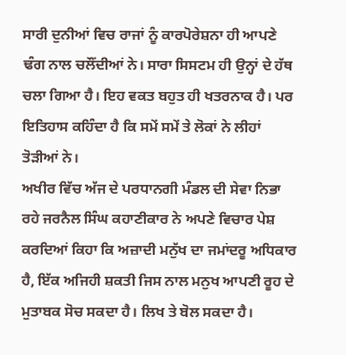ਸਾਰੀ ਦੁਨੀਆਂ ਵਿਚ ਰਾਜਾਂ ਨੂੰ ਕਾਰਪੋਰੇਸ਼ਨਾ ਹੀ ਆਪਣੇ ਢੰਗ ਨਾਲ ਚਲੌਂਦੀਆਂ ਨੇ। ਸਾਰਾ ਸਿਸਟਮ ਹੀ ਉਨ੍ਹਾਂ ਦੇ ਹੱਥ ਚਲਾ ਗਿਆ ਹੈ। ਇਹ ਵਕਤ ਬਹੁਤ ਹੀ ਖਤਰਨਾਕ ਹੈ। ਪਰ ਇਤਿਹਾਸ ਕਹਿੰਦਾ ਹੈ ਕਿ ਸਮੇਂ ਸਮੇਂ ਤੇ ਲੋਕਾਂ ਨੇ ਲੀਹਾਂ ਤੋੜੀਆਂ ਨੇ।
ਅਖੀਰ ਵਿੱਚ ਅੱਜ ਦੇ ਪਰਧਾਨਗੀ ਮੰਡਲ ਦੀ ਸੇਵਾ ਨਿਭਾ ਰਹੇ ਜਰਨੈਲ ਸਿੰਘ ਕਹਾਣੀਕਾਰ ਨੇ ਅਪਣੇ ਵਿਚਾਰ ਪੇਸ਼ ਕਰਦਿਆਂ ਕਿਹਾ ਕਿ ਅਜ਼ਾਦੀ ਮਨੁੱਖ ਦਾ ਜਮਾਂਦਰੂ ਅਧਿਕਾਰ ਹੈ, ਇੱਕ ਅਜਿਹੀ ਸ਼ਕਤੀ ਜਿਸ ਨਾਲ ਮਨੁਖ ਆਪਣੀ ਰੂਹ ਦੇ ਮੁਤਾਬਕ ਸੋਚ ਸਕਦਾ ਹੈ। ਲਿਖ ਤੇ ਬੋਲ ਸਕਦਾ ਹੈ।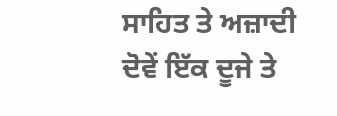ਸਾਹਿਤ ਤੇ ਅਜ਼ਾਦੀ ਦੋਵੇਂ ਇੱਕ ਦੂਜੇ ਤੇ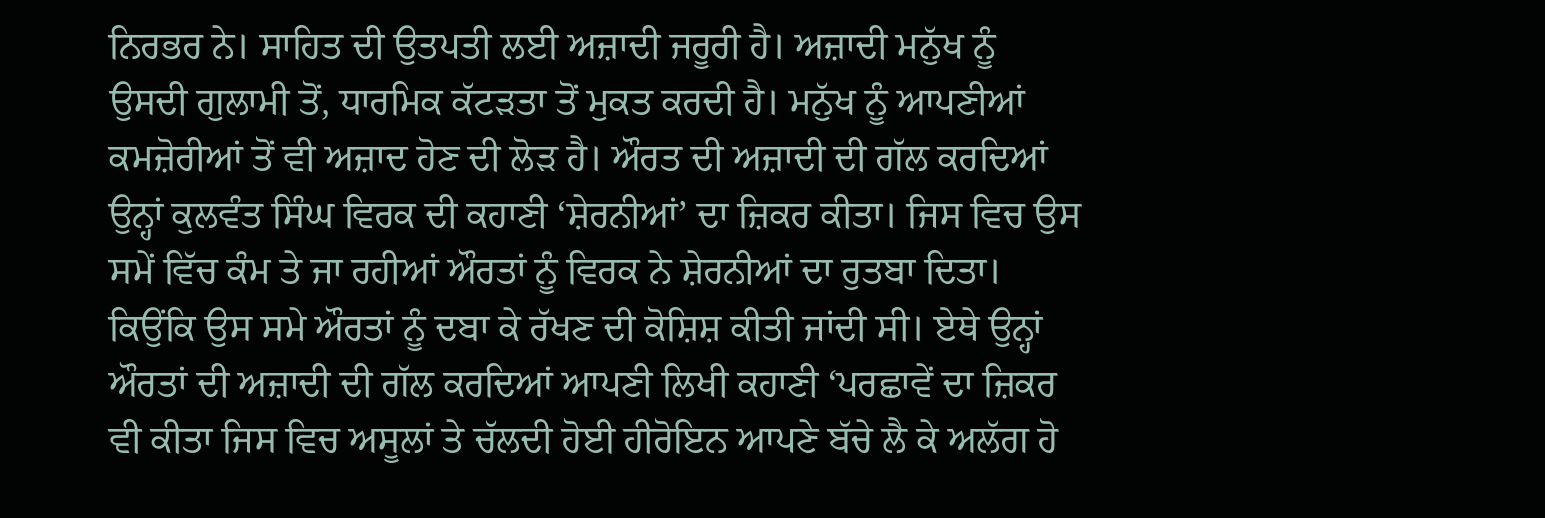ਨਿਰਭਰ ਨੇ। ਸਾਹਿਤ ਦੀ ਉਤਪਤੀ ਲਈ ਅਜ਼ਾਦੀ ਜਰੂਰੀ ਹੈ। ਅਜ਼ਾਦੀ ਮਨੁੱਖ ਨੂੰ ਉਸਦੀ ਗੁਲਾਮੀ ਤੋਂ, ਧਾਰਮਿਕ ਕੱਟੜਤਾ ਤੋਂ ਮੁਕਤ ਕਰਦੀ ਹੈ। ਮਨੁੱਖ ਨੂੰ ਆਪਣੀਆਂ ਕਮਜ਼ੋਰੀਆਂ ਤੋਂ ਵੀ ਅਜ਼ਾਦ ਹੋਣ ਦੀ ਲੋੜ ਹੈ। ਔਰਤ ਦੀ ਅਜ਼ਾਦੀ ਦੀ ਗੱਲ ਕਰਦਿਆਂ ਉਨ੍ਹਾਂ ਕੁਲਵੰਤ ਸਿੰਘ ਵਿਰਕ ਦੀ ਕਹਾਣੀ ‘ਸ਼ੇਰਨੀਆਂ’ ਦਾ ਜ਼ਿਕਰ ਕੀਤਾ। ਜਿਸ ਵਿਚ ਉਸ ਸਮੇਂ ਵਿੱਚ ਕੰਮ ਤੇ ਜਾ ਰਹੀਆਂ ਔਰਤਾਂ ਨੂੰ ਵਿਰਕ ਨੇ ਸ਼ੇਰਨੀਆਂ ਦਾ ਰੁਤਬਾ ਦਿਤਾ। ਕਿਉਂਕਿ ਉਸ ਸਮੇ ਔਰਤਾਂ ਨੂੰ ਦਬਾ ਕੇ ਰੱਖਣ ਦੀ ਕੋਸ਼ਿਸ਼ ਕੀਤੀ ਜਾਂਦੀ ਸੀ। ਏਥੇ ਉਨ੍ਹਾਂ ਔਰਤਾਂ ਦੀ ਅਜ਼ਾਦੀ ਦੀ ਗੱਲ ਕਰਦਿਆਂ ਆਪਣੀ ਲਿਖੀ ਕਹਾਣੀ ‘ਪਰਛਾਵੇਂ ਦਾ ਜ਼ਿਕਰ ਵੀ ਕੀਤਾ ਜਿਸ ਵਿਚ ਅਸੂਲਾਂ ਤੇ ਚੱਲਦੀ ਹੋਈ ਹੀਰੋਇਨ ਆਪਣੇ ਬੱਚੇ ਲੈ ਕੇ ਅਲੱਗ ਹੋ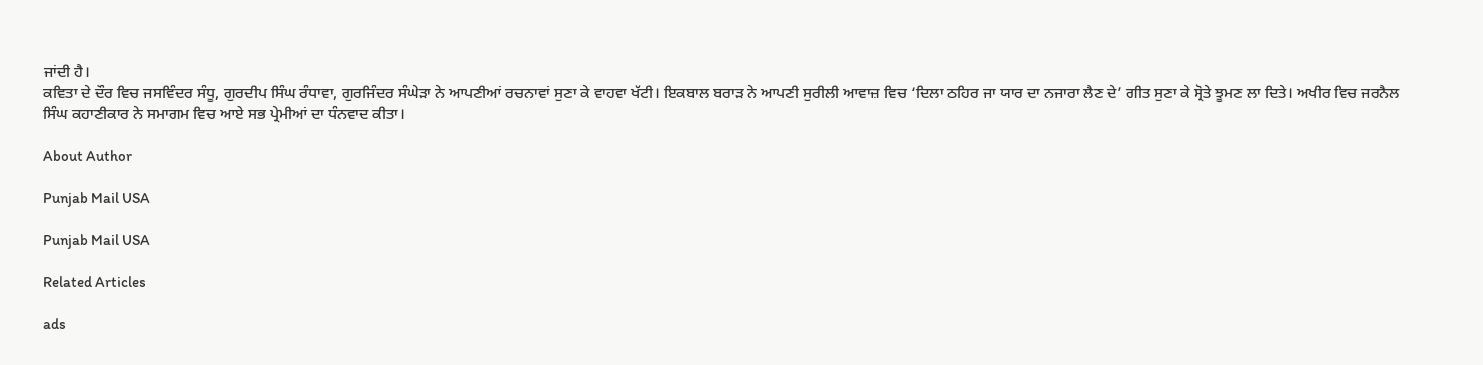ਜਾਂਦੀ ਹੈ।
ਕਵਿਤਾ ਦੇ ਦੌਰ ਵਿਚ ਜਸਵਿੰਦਰ ਸੰਧੂ, ਗੁਰਦੀਪ ਸਿੰਘ ਰੰਧਾਵਾ, ਗੁਰਜਿੰਦਰ ਸੰਘੇੜਾ ਨੇ ਆਪਣੀਆਂ ਰਚਨਾਵਾਂ ਸੁਣਾ ਕੇ ਵਾਹਵਾ ਖੱਟੀ। ਇਕਬਾਲ ਬਰਾੜ ਨੇ ਆਪਣੀ ਸੁਰੀਲੀ ਆਵਾਜ਼ ਵਿਚ ‘ਦਿਲਾ ਠਹਿਰ ਜਾ ਯਾਰ ਦਾ ਨਜਾਰਾ ਲੈਣ ਦੇ’ ਗੀਤ ਸੁਣਾ ਕੇ ਸ੍ਰੋਤੇ ਝੂਮਣ ਲਾ ਦਿਤੇ। ਅਖੀਰ ਵਿਚ ਜਰਨੈਲ ਸਿੰਘ ਕਹਾਣੀਕਾਰ ਨੇ ਸਮਾਗਮ ਵਿਚ ਆਏ ਸਭ ਪ੍ਰੇਮੀਆਂ ਦਾ ਧੰਨਵਾਦ ਕੀਤਾ।

About Author

Punjab Mail USA

Punjab Mail USA

Related Articles

ads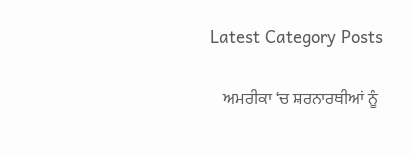Latest Category Posts

    ਅਮਰੀਕਾ ‘ਚ ਸ਼ਰਨਾਰਥੀਆਂ ਨੂੰ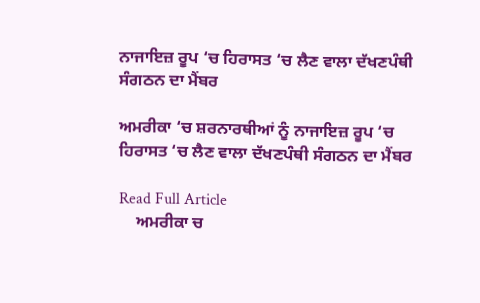ਨਾਜਾਇਜ਼ ਰੂਪ ‘ਚ ਹਿਰਾਸਤ ‘ਚ ਲੈਣ ਵਾਲਾ ਦੱਖਣਪੰਥੀ ਸੰਗਠਨ ਦਾ ਮੈਂਬਰ

ਅਮਰੀਕਾ ‘ਚ ਸ਼ਰਨਾਰਥੀਆਂ ਨੂੰ ਨਾਜਾਇਜ਼ ਰੂਪ ‘ਚ ਹਿਰਾਸਤ ‘ਚ ਲੈਣ ਵਾਲਾ ਦੱਖਣਪੰਥੀ ਸੰਗਠਨ ਦਾ ਮੈਂਬਰ

Read Full Article
    ਅਮਰੀਕਾ ਚ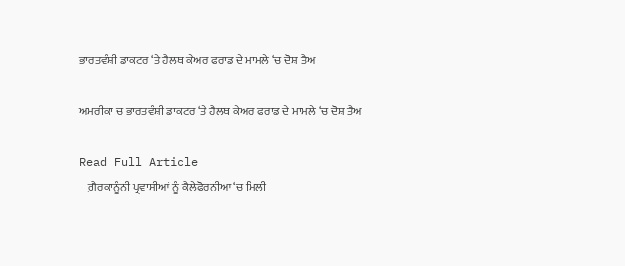ਭਾਰਤਵੰਸ਼ੀ ਡਾਕਟਰ ‘ਤੇ ਹੈਲਥ ਕੇਅਰ ਫਰਾਡ ਦੇ ਮਾਮਲੇ ‘ਚ ਦੋਸ਼ ਤੈਅ

ਅਮਰੀਕਾ ਚ ਭਾਰਤਵੰਸ਼ੀ ਡਾਕਟਰ ‘ਤੇ ਹੈਲਥ ਕੇਅਰ ਫਰਾਡ ਦੇ ਮਾਮਲੇ ‘ਚ ਦੋਸ਼ ਤੈਅ

Read Full Article
    ਗ਼ੈਰਕਾਨੂੰਨੀ ਪ੍ਰਵਾਸੀਆਂ ਨੂੰ ਕੈਲੇਫੋਰਨੀਆ ‘ਚ ਮਿਲੀ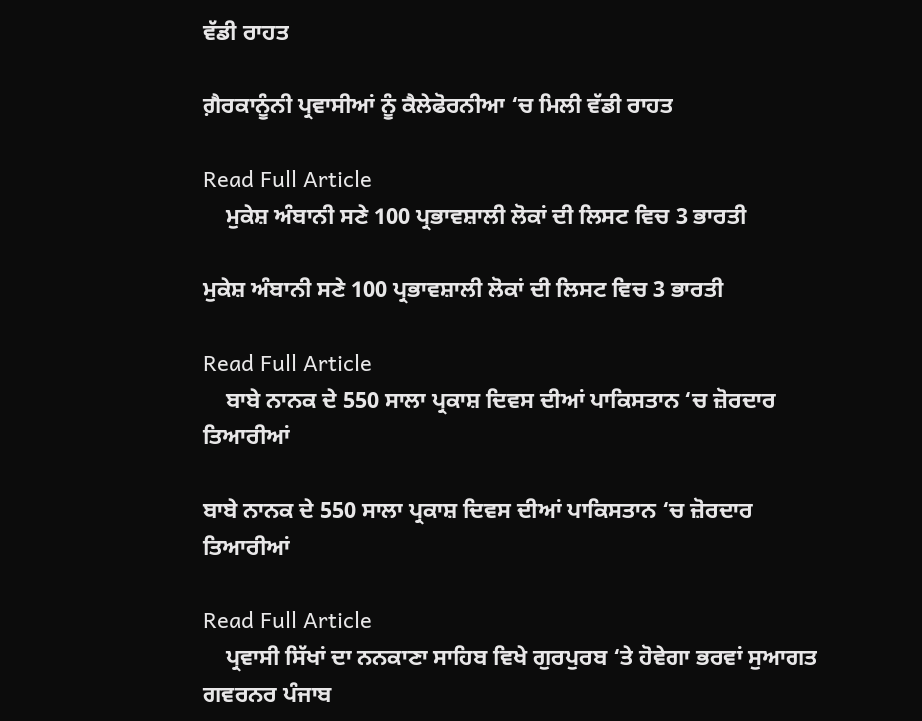ਵੱਡੀ ਰਾਹਤ

ਗ਼ੈਰਕਾਨੂੰਨੀ ਪ੍ਰਵਾਸੀਆਂ ਨੂੰ ਕੈਲੇਫੋਰਨੀਆ ‘ਚ ਮਿਲੀ ਵੱਡੀ ਰਾਹਤ

Read Full Article
    ਮੁਕੇਸ਼ ਅੰਬਾਨੀ ਸਣੇ 100 ਪ੍ਰਭਾਵਸ਼ਾਲੀ ਲੋਕਾਂ ਦੀ ਲਿਸਟ ਵਿਚ 3 ਭਾਰਤੀ

ਮੁਕੇਸ਼ ਅੰਬਾਨੀ ਸਣੇ 100 ਪ੍ਰਭਾਵਸ਼ਾਲੀ ਲੋਕਾਂ ਦੀ ਲਿਸਟ ਵਿਚ 3 ਭਾਰਤੀ

Read Full Article
    ਬਾਬੇ ਨਾਨਕ ਦੇ 550 ਸਾਲਾ ਪ੍ਰਕਾਸ਼ ਦਿਵਸ ਦੀਆਂ ਪਾਕਿਸਤਾਨ ‘ਚ ਜ਼ੋਰਦਾਰ ਤਿਆਰੀਆਂ

ਬਾਬੇ ਨਾਨਕ ਦੇ 550 ਸਾਲਾ ਪ੍ਰਕਾਸ਼ ਦਿਵਸ ਦੀਆਂ ਪਾਕਿਸਤਾਨ ‘ਚ ਜ਼ੋਰਦਾਰ ਤਿਆਰੀਆਂ

Read Full Article
    ਪ੍ਰਵਾਸੀ ਸਿੱਖਾਂ ਦਾ ਨਨਕਾਣਾ ਸਾਹਿਬ ਵਿਖੇ ਗੁਰਪੁਰਬ ‘ਤੇ ਹੋਵੇਗਾ ਭਰਵਾਂ ਸੁਆਗਤ ਗਵਰਨਰ ਪੰਜਾਬ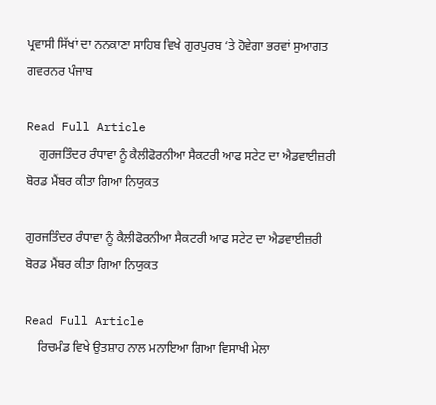ਪ੍ਰਵਾਸੀ ਸਿੱਖਾਂ ਦਾ ਨਨਕਾਣਾ ਸਾਹਿਬ ਵਿਖੇ ਗੁਰਪੁਰਬ ‘ਤੇ ਹੋਵੇਗਾ ਭਰਵਾਂ ਸੁਆਗਤ ਗਵਰਨਰ ਪੰਜਾਬ

Read Full Article
    ਗੁਰਜਤਿੰਦਰ ਰੰਧਾਵਾ ਨੂੰ ਕੈਲੀਫੋਰਨੀਆ ਸੈਕਟਰੀ ਆਫ ਸਟੇਟ ਦਾ ਐਡਵਾਈਜ਼ਰੀ ਬੋਰਡ ਮੈਂਬਰ ਕੀਤਾ ਗਿਆ ਨਿਯੁਕਤ

ਗੁਰਜਤਿੰਦਰ ਰੰਧਾਵਾ ਨੂੰ ਕੈਲੀਫੋਰਨੀਆ ਸੈਕਟਰੀ ਆਫ ਸਟੇਟ ਦਾ ਐਡਵਾਈਜ਼ਰੀ ਬੋਰਡ ਮੈਂਬਰ ਕੀਤਾ ਗਿਆ ਨਿਯੁਕਤ

Read Full Article
    ਰਿਚਮੰਡ ਵਿਖੇ ਉਤਸ਼ਾਹ ਨਾਲ ਮਨਾਇਆ ਗਿਆ ਵਿਸਾਖੀ ਮੇਲਾ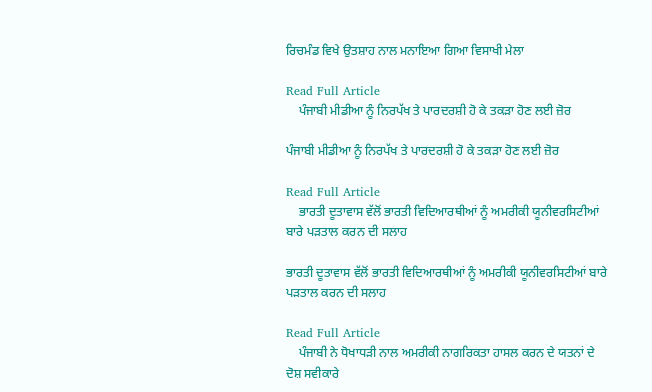ਰਿਚਮੰਡ ਵਿਖੇ ਉਤਸ਼ਾਹ ਨਾਲ ਮਨਾਇਆ ਗਿਆ ਵਿਸਾਖੀ ਮੇਲਾ

Read Full Article
    ਪੰਜਾਬੀ ਮੀਡੀਆ ਨੂੰ ਨਿਰਪੱਖ ਤੇ ਪਾਰਦਰਸ਼ੀ ਹੋ ਕੇ ਤਕੜਾ ਹੋਣ ਲਈ ਜ਼ੋਰ

ਪੰਜਾਬੀ ਮੀਡੀਆ ਨੂੰ ਨਿਰਪੱਖ ਤੇ ਪਾਰਦਰਸ਼ੀ ਹੋ ਕੇ ਤਕੜਾ ਹੋਣ ਲਈ ਜ਼ੋਰ

Read Full Article
    ਭਾਰਤੀ ਦੂਤਾਵਾਸ ਵੱਲੋਂ ਭਾਰਤੀ ਵਿਦਿਆਰਥੀਆਂ ਨੂੰ ਅਮਰੀਕੀ ਯੂਨੀਵਰਸਿਟੀਆਂ ਬਾਰੇ ਪੜਤਾਲ ਕਰਨ ਦੀ ਸਲਾਹ

ਭਾਰਤੀ ਦੂਤਾਵਾਸ ਵੱਲੋਂ ਭਾਰਤੀ ਵਿਦਿਆਰਥੀਆਂ ਨੂੰ ਅਮਰੀਕੀ ਯੂਨੀਵਰਸਿਟੀਆਂ ਬਾਰੇ ਪੜਤਾਲ ਕਰਨ ਦੀ ਸਲਾਹ

Read Full Article
    ਪੰਜਾਬੀ ਨੇ ਧੋਖਾਧੜੀ ਨਾਲ ਅਮਰੀਕੀ ਨਾਗਰਿਕਤਾ ਹਾਸਲ ਕਰਨ ਦੇ ਯਤਨਾਂ ਦੇ ਦੋਸ਼ ਸਵੀਕਾਰੇ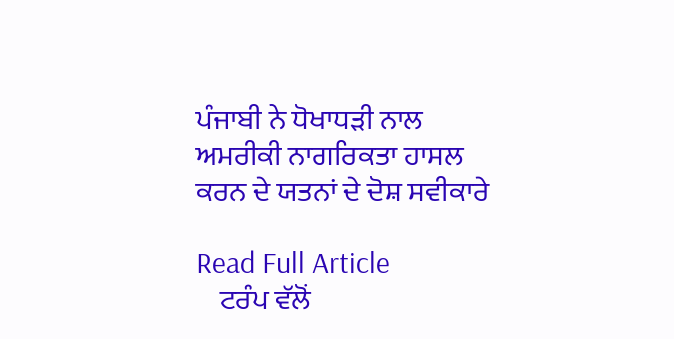ਪੰਜਾਬੀ ਨੇ ਧੋਖਾਧੜੀ ਨਾਲ ਅਮਰੀਕੀ ਨਾਗਰਿਕਤਾ ਹਾਸਲ ਕਰਨ ਦੇ ਯਤਨਾਂ ਦੇ ਦੋਸ਼ ਸਵੀਕਾਰੇ

Read Full Article
    ਟਰੰਪ ਵੱਲੋਂ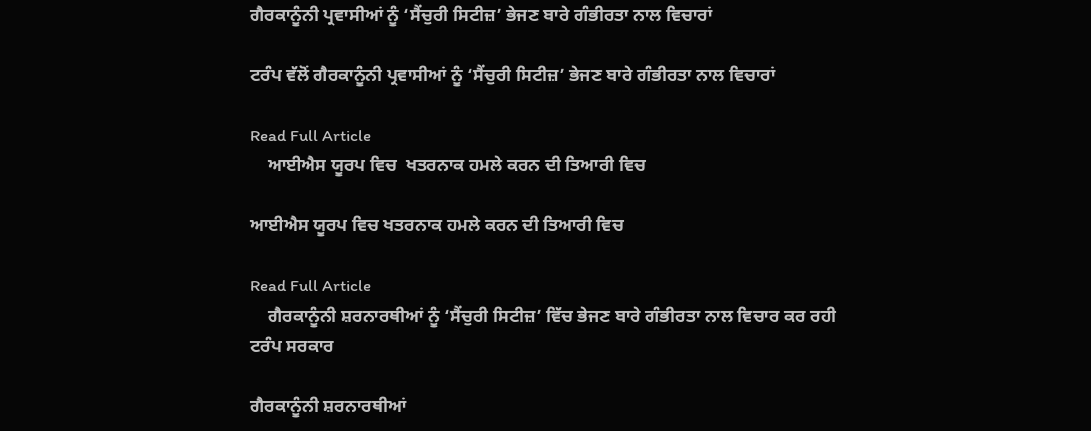ਗੈਰਕਾਨੂੰਨੀ ਪ੍ਰਵਾਸੀਆਂ ਨੂੰ ‘ਸੈਂਚੁਰੀ ਸਿਟੀਜ਼’ ਭੇਜਣ ਬਾਰੇ ਗੰਭੀਰਤਾ ਨਾਲ ਵਿਚਾਰਾਂ

ਟਰੰਪ ਵੱਲੋਂ ਗੈਰਕਾਨੂੰਨੀ ਪ੍ਰਵਾਸੀਆਂ ਨੂੰ ‘ਸੈਂਚੁਰੀ ਸਿਟੀਜ਼’ ਭੇਜਣ ਬਾਰੇ ਗੰਭੀਰਤਾ ਨਾਲ ਵਿਚਾਰਾਂ

Read Full Article
    ਆਈਐਸ ਯੂਰਪ ਵਿਚ  ਖਤਰਨਾਕ ਹਮਲੇ ਕਰਨ ਦੀ ਤਿਆਰੀ ਵਿਚ

ਆਈਐਸ ਯੂਰਪ ਵਿਚ ਖਤਰਨਾਕ ਹਮਲੇ ਕਰਨ ਦੀ ਤਿਆਰੀ ਵਿਚ

Read Full Article
    ਗੈਰਕਾਨੂੰਨੀ ਸ਼ਰਨਾਰਥੀਆਂ ਨੂੰ ‘ਸੈਂਚੁਰੀ ਸਿਟੀਜ਼’ ਵਿੱਚ ਭੇਜਣ ਬਾਰੇ ਗੰਭੀਰਤਾ ਨਾਲ ਵਿਚਾਰ ਕਰ ਰਹੀ ਟਰੰਪ ਸਰਕਾਰ

ਗੈਰਕਾਨੂੰਨੀ ਸ਼ਰਨਾਰਥੀਆਂ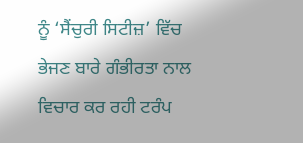ਨੂੰ ‘ਸੈਂਚੁਰੀ ਸਿਟੀਜ਼’ ਵਿੱਚ ਭੇਜਣ ਬਾਰੇ ਗੰਭੀਰਤਾ ਨਾਲ ਵਿਚਾਰ ਕਰ ਰਹੀ ਟਰੰਪ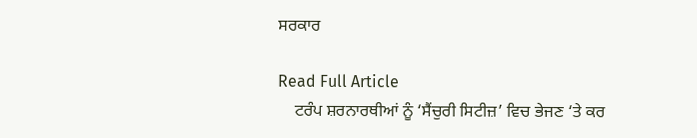ਸਰਕਾਰ

Read Full Article
    ਟਰੰਪ ਸ਼ਰਨਾਰਥੀਆਂ ਨੂੰ ‘ਸੈਂਚੁਰੀ ਸਿਟੀਜ਼’ ਵਿਚ ਭੇਜਣ ‘ਤੇ ਕਰ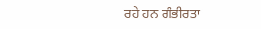ਰਹੇ ਹਨ ਗੰਭੀਰਤਾ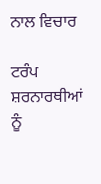ਨਾਲ ਵਿਚਾਰ

ਟਰੰਪ ਸ਼ਰਨਾਰਥੀਆਂ ਨੂੰ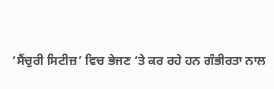‘ਸੈਂਚੁਰੀ ਸਿਟੀਜ਼’ ਵਿਚ ਭੇਜਣ ‘ਤੇ ਕਰ ਰਹੇ ਹਨ ਗੰਭੀਰਤਾ ਨਾਲ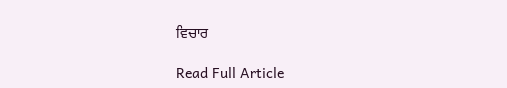ਵਿਚਾਰ

Read Full Article